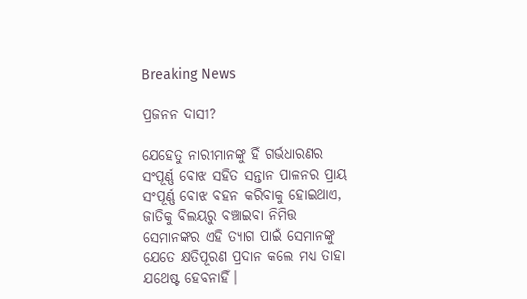Breaking News

ପ୍ରଜନନ ଦାସୀ?

ଯେହେତୁ ନାରୀମାନଙ୍କୁ ହିଁ ଗର୍ଭଧାରଣର ସଂପୂର୍ଣ୍ଣ ବୋଝ ସହିତ ସନ୍ତାନ ପାଳନର ପ୍ରାୟ ସଂପୂର୍ଣ୍ଣ ବୋଝ ବହନ କରିବାକୁ ହୋଇଥାଏ, ଜାତିକୁ ବିଲୟରୁ ବଞ୍ଚାଇବା ନିମିତ୍ତ ସେମାନଙ୍କର ଏହି ତ୍ୟାଗ ପାଇଁ ସେମାନଙ୍କୁ ଯେତେ କ୍ଷତିପୂରଣ ପ୍ରଦାନ କଲେ ମଧ୍ୟ ତାହା ଯଥେଷ୍ଟ ହେବନାହିଁ।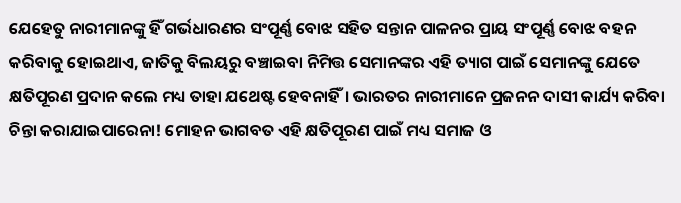ଯେହେତୁ ନାରୀମାନଙ୍କୁ ହିଁ ଗର୍ଭଧାରଣର ସଂପୂର୍ଣ୍ଣ ବୋଝ ସହିତ ସନ୍ତାନ ପାଳନର ପ୍ରାୟ ସଂପୂର୍ଣ୍ଣ ବୋଝ ବହନ କରିବାକୁ ହୋଇଥାଏ, ଜାତିକୁ ବିଲୟରୁ ବଞ୍ଚାଇବା ନିମିତ୍ତ ସେମାନଙ୍କର ଏହି ତ୍ୟାଗ ପାଇଁ ସେମାନଙ୍କୁ ଯେତେ କ୍ଷତିପୂରଣ ପ୍ରଦାନ କଲେ ମଧ୍ୟ ତାହା ଯଥେଷ୍ଟ ହେବନାହିଁ। ଭାରତର ନାରୀମାନେ ପ୍ରଜନନ ଦାସୀ କାର୍ଯ୍ୟ କରିବା ଚିନ୍ତା କରାଯାଇପାରେନା! ମୋହନ ଭାଗବତ ଏହି କ୍ଷତିପୂରଣ ପାଇଁ ମଧ୍ୟ ସମାଜ ଓ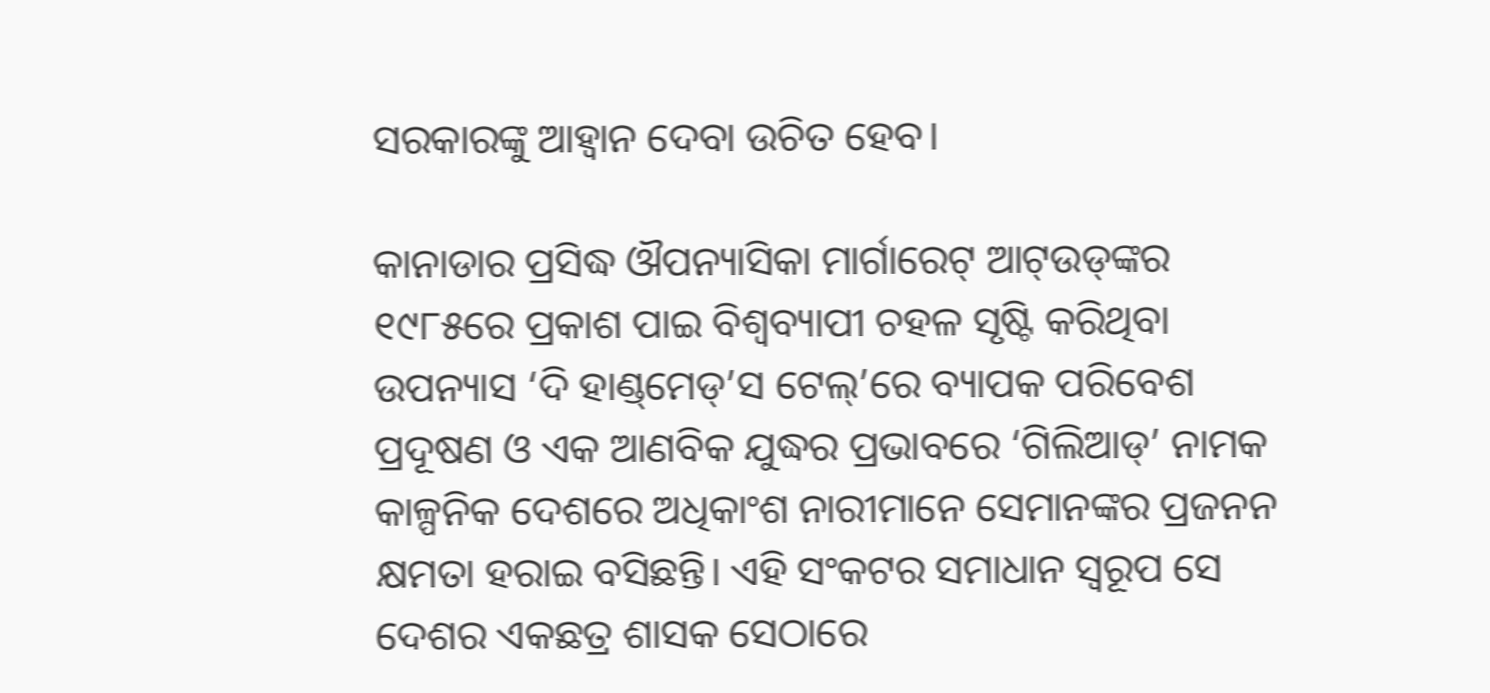ସରକାରଙ୍କୁ ଆହ୍ବାନ ଦେବା ଉଚିତ ହେବ।

କାନାଡାର ପ୍ରସିଦ୍ଧ ଔପନ୍ୟାସିକା ମାର୍ଗାରେଟ୍ ଆଟ୍‌ଉଡ୍‌ଙ୍କର ୧୯୮୫ରେ ପ୍ରକାଶ ପାଇ ବିଶ୍ବବ୍ୟାପୀ ଚହଳ ସୃଷ୍ଟି କରିଥିବା ଉପନ୍ୟାସ ‘ଦି ହାଣ୍ଡ୍‌ମେଡ୍‌’ସ ଟେଲ୍‌’ରେ ବ୍ୟାପକ ପରିବେଶ ପ୍ରଦୂଷଣ ଓ ଏକ ଆଣବିକ ଯୁଦ୍ଧର ପ୍ରଭାବରେ ‘ଗିଲିଆଡ୍’ ନାମକ କାଳ୍ପନିକ ଦେଶରେ ଅଧିକାଂଶ ନାରୀମାନେ ସେମାନଙ୍କର ପ୍ରଜନନ କ୍ଷମତା ହରାଇ ବସିଛନ୍ତି। ଏହି ସଂକଟର ସମାଧାନ ସ୍ବରୂପ ସେ ଦେଶର ଏକଛତ୍ର ଶାସକ ସେଠାରେ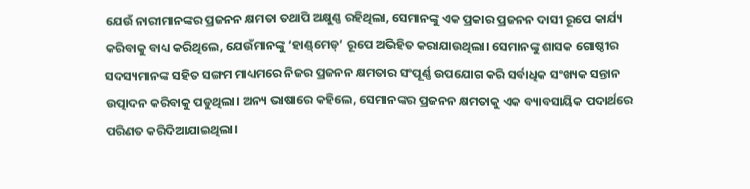ଯେଉଁ ନାରୀମାନଙ୍କର ପ୍ରଜନନ କ୍ଷମତା ତଥାପି ଅକ୍ଷୁଣ୍ଣ ରହିଥିଲା, ସେମାନଙ୍କୁ ଏକ ପ୍ରକାର ପ୍ରଜନନ ଦାସୀ ରୂପେ କାର୍ଯ୍ୟ କରିବାକୁ ବାଧ୍ୟ କରିଥିଲେ, ଯେଉଁମାନଙ୍କୁ ‘ହାଣ୍ଡ୍‌ମେଡ୍’ ରୂପେ ଅଭିହିତ କରାଯାଉଥିଲା। ସେମାନଙ୍କୁ ଶାସକ ଗୋଷ୍ଠୀର ସଦସ୍ୟମାନଙ୍କ ସହିତ ସଙ୍ଗମ ମାଧ୍ୟମରେ ନିଜର ପ୍ରଜନନ କ୍ଷମତାର ସଂପୂର୍ଣ୍ଣ ଉପଯୋଗ କରି ସର୍ବାଧିକ ସଂଖ୍ୟକ ସନ୍ତାନ ଉତ୍ପାଦନ କରିବାକୁ ପଡୁଥିଲା। ଅନ୍ୟ ଭାଷାରେ କହିଲେ, ସେମାନଙ୍କର ପ୍ରଜନନ କ୍ଷମତାକୁ ଏକ ବ୍ୟାବସାୟିକ ପଦାର୍ଥରେ ପରିଣତ କରିଦିଆଯାଇଥିଲ‌ା।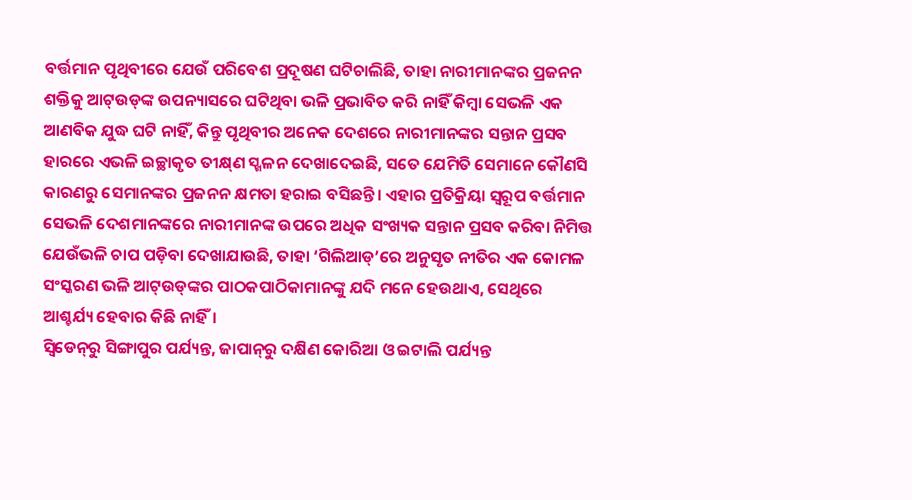ବର୍ତ୍ତମାନ ପୃଥିବୀରେ ଯେଉଁ ପରିବେଶ ପ୍ରଦୂଷଣ ଘଟିଚାଲିଛି, ତାହା ନାରୀମାନଙ୍କର ପ୍ରଜନନ ଶକ୍ତିକୁ ଆଟ୍‌ଉଡ୍‌ଙ୍କ ଉପନ୍ୟାସରେ ଘଟିଥିବା ଭଳି ପ୍ରଭାବିତ କରି ନାହିଁ କିମ୍ବା ସେଭଳି ଏକ ଆଣବିକ ଯୁଦ୍ଧ ଘଟି ନାହିଁ, କିନ୍ତୁ ପୃଥିବୀର ଅନେକ ଦେଶରେ ନାରୀମାନଙ୍କର ସନ୍ତାନ ପ୍ରସବ ହାରରେ ଏଭଳି ଇଚ୍ଛାକୃତ ତୀକ୍ଷ୍‌ଣ ସ୍ଖଳନ ଦେଖାଦେଇଛି, ସତେ ଯେମିତି ସେମାନେ କୌଣସି କାରଣରୁ ସେମାନଙ୍କର ପ୍ରଜନନ କ୍ଷମତା ହରାଇ ବସିଛନ୍ତି। ଏହାର ପ୍ରତିକ୍ରିୟା ସ୍ବରୂପ ବର୍ତ୍ତମାନ ସେଭଳି ଦେଶମାନଙ୍କରେ ନାରୀମାନଙ୍କ ଉପରେ ଅଧିକ ସଂଖ୍ୟକ ସନ୍ତାନ ପ୍ରସବ କରିବା ନିମିତ୍ତ ଯେଉଁଭଳି ଚାପ ପଡ଼ିବା ଦେଖାଯାଉଛି, ତାହା ‘ଗିଲିଆଡ୍’ରେ ଅନୁସୃତ ନୀତିର ଏକ କୋମଳ ସଂସ୍କରଣ ଭଳି ଆଟ୍‌ଉଡ୍‌ଙ୍କର ପାଠକପାଠିକାମାନଙ୍କୁ ଯଦି ମନେ ହେଉଥାଏ, ସେଥିରେ ଆଶ୍ଚର୍ଯ୍ୟ ହେବାର କିଛି ନାହିଁ।
ସ୍ବିଡେନ୍‌ରୁ ସିଙ୍ଗାପୁର ପର୍ଯ୍ୟନ୍ତ, ଜାପାନ୍‌ରୁ ଦକ୍ଷିଣ କୋରିଆ ଓ ଇଟାଲି ପର୍ଯ୍ୟନ୍ତ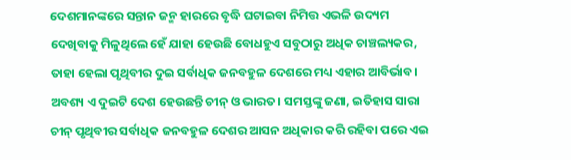ଦେଶମାନଙ୍କରେ ସନ୍ତାନ ଜନ୍ମ ‌ହାରରେ ବୃଦ୍ଧି ଘଟାଇବା ନିମିତ୍ତ ଏଭଳି ଉଦ୍ୟମ ଦେଖିବାକୁ ମିଳୁଥିଲେ ହେଁ ଯାହା ହେଉଛି ବୋଧହୁଏ ସବୁଠାରୁ ଅଧିକ ଚାଞ୍ଚଲ୍ୟକର, ତାହା ହେଲା ପୃଥିବୀର ଦୁଇ ସର୍ବାଧିକ ଜନବହୁଳ ଦେଶରେ ମଧ୍ୟ ଏହାର ଆବିର୍ଭାବ। ଅବଶ୍ୟ ଏ ଦୁଇଟି ଦେଶ ହେଉଛନ୍ତି ଚୀନ୍ ଓ ଭାରତ। ସମସ୍ତଙ୍କୁ ଜଣା, ଇତିହାସ ସାରା ଚୀନ୍ ପୃଥିବୀର ସର୍ବାଧିକ ଜନବହୁଳ ଦେଶର ଆସନ ଅଧିକାର କରି ରହିବା ପରେ ଏଇ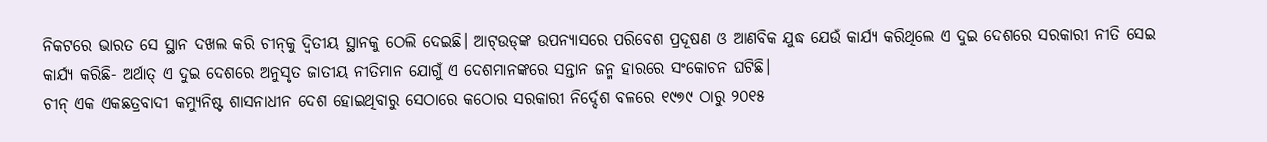ନିକଟରେ ଭାରତ ସେ ସ୍ଥାନ ଦଖଲ କରି ଚୀନ୍‌କୁ ଦ୍ବିତୀୟ ସ୍ଥାନକୁ ଠେଲି ଦେଇଛି। ଆଟ୍‌ଉଡ୍‌ଙ୍କ ଉପନ୍ୟାସରେ ପରିବେଶ ପ୍ରଦୂ‌ଷଣ ଓ ଆଣବିକ ଯୁଦ୍ଧ ଯେଉଁ କାର୍ଯ୍ୟ କରିଥିଲେ ଏ ଦୁଇ ଦେଶରେ ସରକାରୀ ନୀତି ସେଇ କାର୍ଯ୍ୟ କରିଛି- ଅର୍ଥାତ୍ ଏ ଦୁଇ ଦେଶରେ ଅନୁସୃତ ଜାତୀୟ ନୀତିମାନ ଯୋଗୁଁ ଏ ଦେଶମାନଙ୍କରେ ସନ୍ତାନ ଜନ୍ମ ‌ହାରରେ ସଂକୋଚନ ‌ଘଟିଛି।
ଚୀନ୍ ଏକ ଏକଛତ୍ରବାଦୀ କମ୍ୟୁନିଷ୍ଟ ଶାସନାଧୀନ ଦେଶ ହୋଇଥିବାରୁ ସେଠାରେ କଠୋର ସରକାରୀ ନିର୍ଦ୍ଦେଶ ବଳରେ ୧୯୭୯ ଠାରୁ ୨୦୧୫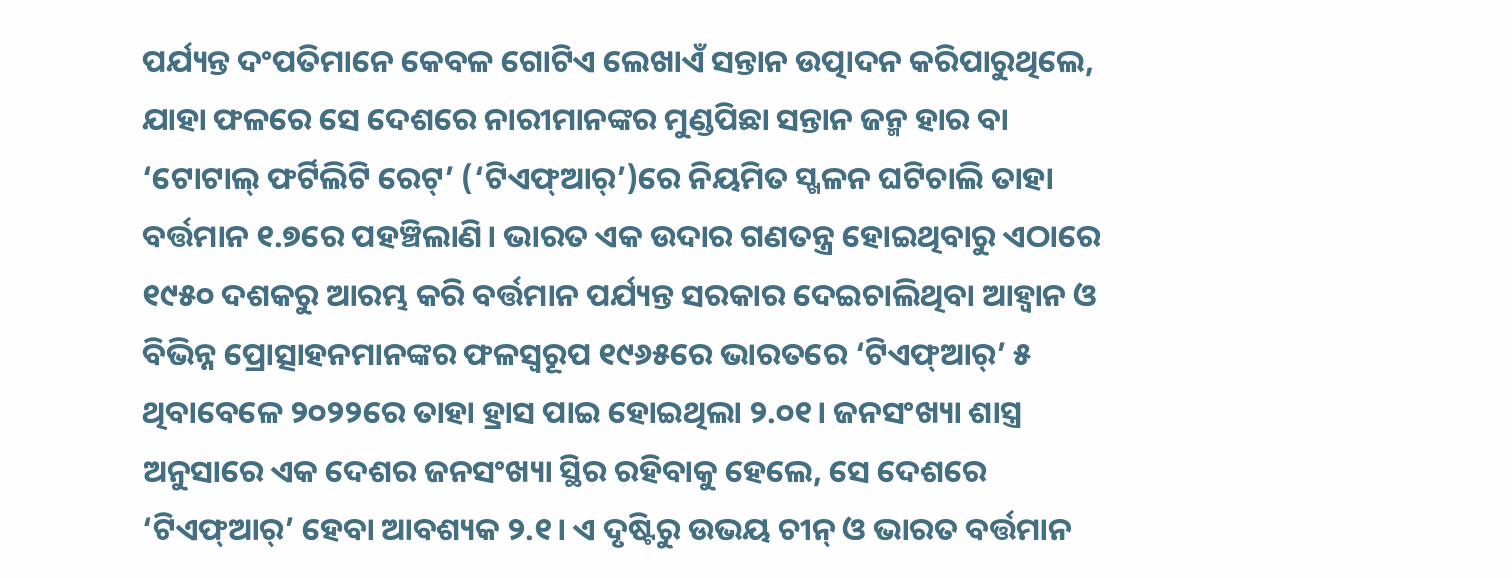ପର୍ଯ୍ୟନ୍ତ ଦଂପତିମାନେ କେବଳ ଗୋଟିଏ ଲେଖାଏଁ ସନ୍ତାନ ଉତ୍ପାଦନ କରିପାରୁଥିଲେ, ଯାହା ଫଳରେ ସେ ଦେଶରେ ନାରୀମାନଙ୍କର ମୁଣ୍ଡପିଛା ସନ୍ତାନ ଜନ୍ମ ହାର ବା ‘ଟୋଟାଲ୍ ଫର୍ଟିଲିଟି ରେଟ୍’ (‘ଟିଏଫ୍ଆର୍’)ରେ ନିୟମିତ ସ୍ଖଳନ ଘଟିଚାଲି ତାହା ବର୍ତ୍ତମାନ ୧.୭ରେ ପହଞ୍ଚିଲାଣି। ଭାରତ ଏକ ଉଦାର ଗଣତନ୍ତ୍ର ହୋଇଥିବାରୁ ଏଠାରେ ୧୯୫୦ ଦଶକରୁ ଆରମ୍ଭ କରି ବର୍ତ୍ତମାନ ପର୍ଯ୍ୟନ୍ତ ସରକାର ଦେଇଚାଲିଥିବା ଆହ୍ବାନ ଓ ବିଭିନ୍ନ ପ୍ରୋତ୍ସାହନମାନଙ୍କର ଫଳସ୍ବରୂପ ୧୯୬୫ରେ ଭାରତରେ ‘ଟିଏଫ୍ଆର୍’ ୫ ଥିବାବେଳେ ୨୦୨୨ରେ ତାହା ହ୍ରାସ ପାଇ ହୋଇଥିଲା ୨.୦୧। ଜନସଂଖ୍ୟା ଶାସ୍ତ୍ର ଅନୁସାରେ ଏକ ଦେଶର ଜନସଂଖ୍ୟା ସ୍ଥିର ରହିବାକୁ ହେଲେ, ସେ ଦେଶରେ ‘ଟିଏଫ୍ଆର୍’ ହେବା ଆବଶ୍ୟକ ୨.୧। ଏ ଦୃଷ୍ଟିରୁ ଉଭୟ ଚୀନ୍ ଓ ଭାରତ ବର୍ତ୍ତମାନ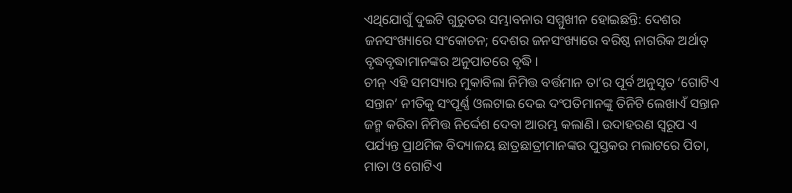ଏଥିଯୋଗୁଁ ଦୁଇଟି ଗୁରୁତର ସମ୍ଭାବନାର ସମ୍ମୁଖୀନ ହୋଇଛନ୍ତି: ଦେଶ‌ର ଜନସଂଖ୍ୟାରେ ସଂକୋଚନ; ଦେଶର ଜନସଂଖ୍ୟାରେ ବରିଷ୍ଠ ନାଗରିକ ଅର୍ଥାତ୍ ବୃଦ୍ଧବୃଦ୍ଧାମାନଙ୍କର ଅନୁପାତରେ ବୃଦ୍ଧି।
ଚୀନ୍ ଏହି ସମସ୍ୟାର ମୁକାବିଲା ନିମିତ୍ତ ବର୍ତ୍ତମାନ ତା’ର ପୂର୍ବ ଅନୁସୃତ ‘ଗୋଟିଏ ସନ୍ତାନ’ ନୀତିକୁ ସଂପୂର୍ଣ୍ଣ ଓଲଟାଇ ଦେଇ ଦଂପତିମାନଙ୍କୁ ତିନିଟି ଲେଖାଏଁ ସନ୍ତାନ ଜନ୍ମ କରିବା ନିମିତ୍ତ ନିର୍ଦ୍ଦେଶ ଦେବା ଆରମ୍ଭ କଲାଣି। ଉଦାହରଣ ସ୍ବରୂପ ଏ ପର୍ଯ୍ୟନ୍ତ ପ୍ରାଥମିକ ବିଦ୍ୟାଳୟ ଛାତ୍ରଛାତ୍ରୀମାନଙ୍କର ପୁସ୍ତକର ମଲାଟରେ ପିତା, ମାତା ଓ ଗୋଟିଏ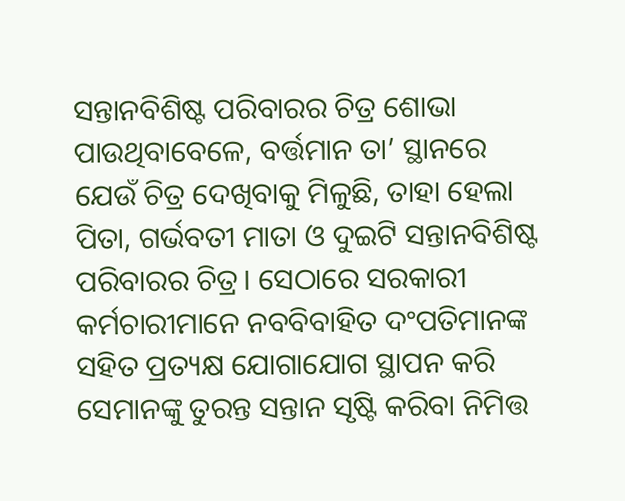ସନ୍ତାନବିଶିଷ୍ଟ ପରିବାରର ଚିତ୍ର ଶୋଭା ପାଉଥିବାବେଳେ, ବର୍ତ୍ତମାନ ତା’ ସ୍ଥାନରେ ଯେଉଁ ଚିତ୍ର ଦେଖିବାକୁ ମିଳୁଛି, ତାହା ହେଲା ପିତା, ଗର୍ଭବତୀ ମାତା ଓ ଦୁଇଟି ସନ୍ତାନବିଶିଷ୍ଟ ପରିବାରର ଚିତ୍ର। ସେଠାରେ ସରକାରୀ କର୍ମଚାରୀମାନେ ନବବିବାହିତ ଦଂପତିମାନଙ୍କ ସହିତ ପ୍ରତ୍ୟକ୍ଷ ଯୋଗାଯୋଗ ସ୍ଥାପନ କରି ସେମାନଙ୍କୁ ତୁରନ୍ତ ସନ୍ତାନ ସୃଷ୍ଟି କରିବା ନିମିତ୍ତ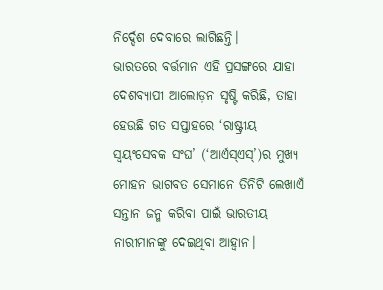ନିର୍ଦ୍ଦେଶ ଦେବାରେ ଲାଗିଛନ୍ତି।
ଭାରତରେ ବର୍ତ୍ତମାନ ଏହି ପ୍ରସଙ୍ଗରେ ଯାହା ଦେଶବ୍ୟାପୀ ଆଲୋଡ଼ନ ସୃଷ୍ଟି କରିଛି, ତାହା ହେଉଛି ଗତ ସପ୍ତାହରେ ‘ରାଷ୍ଟ୍ରୀୟ ସ୍ବୟଂସେବକ ସଂଘ’ (‘ଆର୍ଏସ୍ଏସ୍’)ର ମୁଖ୍ୟ ମୋହନ ଭାଗବତ ସେମାନେ ତିନିଟି ଲେଖାଏଁ ସନ୍ତାନ ଜନ୍ମ କରିବା ପାଇଁ ଭାରତୀୟ ନାରୀମାନଙ୍କୁ ଦେଇଥିବା ଆହ୍ବାନ।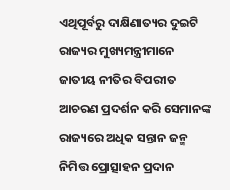ଏଥିପୂର୍ବରୁ ଦାକ୍ଷିଣାତ୍ୟର ଦୁଇଟି ରାଜ୍ୟର ମୁଖ୍ୟମନ୍ତ୍ରୀମାନେ ଜାତୀୟ ନୀତିର ବିପରୀତ ଆଚରଣ ପ୍ରଦର୍ଶନ କରି ସେମାନଙ୍କ ରାଜ୍ୟରେ ଅଧିକ ସନ୍ତାନ ଜନ୍ମ ନିମିତ୍ତ ପ୍ରୋତ୍ସାହନ ପ୍ରଦାନ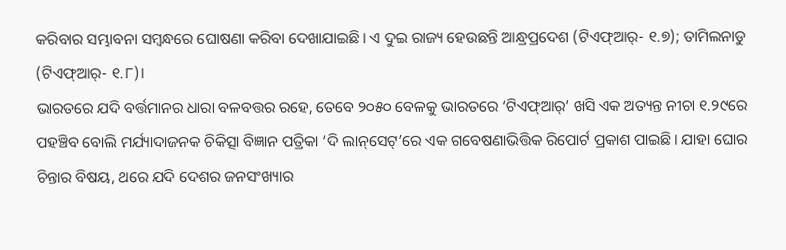କରିବାର ସମ୍ଭାବନା ସମ୍ବନ୍ଧରେ ଘୋଷଣା କରିବା ଦେଖାଯାଇଛି। ଏ ଦୁଇ ରାଜ୍ୟ ହେଉଛନ୍ତି ଆନ୍ଧ୍ରପ୍ରଦେଶ (ଟିଏଫ୍ଆର୍- ୧.୭); ତାମିଲନାଡୁ (ଟିଏଫ୍ଆର୍- ୧.୮)।
ଭାରତରେ ଯଦି ବର୍ତ୍ତମାନର ଧାରା ବଳବତ୍ତର ‌ରହେ, ତେବେ ୨୦୫୦ ବେଳକୁ ଭାରତରେ ‘ଟିଏଫ୍ଆର୍’ ଖସି ଏକ ଅତ୍ୟନ୍ତ ନୀଚା ୧.୨୯ରେ ପହଞ୍ଚିବ ବୋଲି ମର୍ଯ୍ୟାଦାଜନକ ଚିକିତ୍ସା ବିଜ୍ଞାନ ପତ୍ରିକା ‘ଦି ଲାନ୍‌ସେଟ୍’ରେ ଏକ ଗବେଷଣାଭିତ୍ତିକ ରିପୋର୍ଟ ପ୍ରକାଶ ପାଇଛି। ଯାହା ଘୋର ଚିନ୍ତାର ବିଷୟ, ଥରେ ଯଦି ଦେଶର ଜନସଂଖ୍ୟାର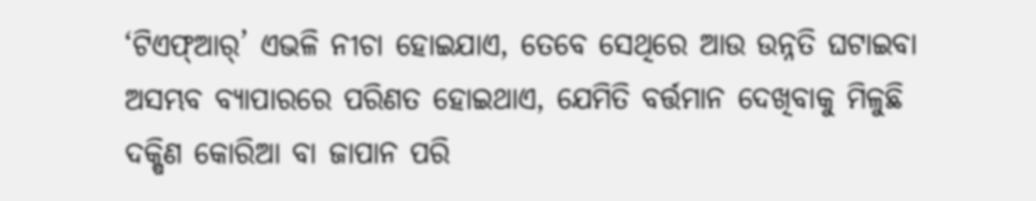‘ଟିଏଫ୍ଆର୍’ ଏଭଳି ନୀଚା ହୋଇଯାଏ, ତେବେ ସେଥିରେ ଆଉ ଉନ୍ନତି ଘଟାଇବା ଅସମ୍ଭବ ବ୍ୟାପାରରେ ପରିଣତ ହୋଇଥାଏ, ଯେମିତି ବର୍ତ୍ତମାନ ଦେଖିବାକୁ ମିଳୁଛି ଦକ୍ଷିଣ କୋରିଆ ବା ଜାପାନ ପରି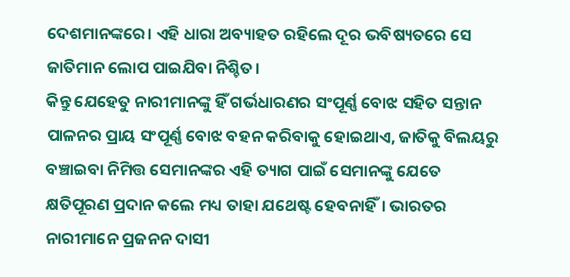ଦେଶମାନଙ୍କରେ। ଏହି ଧାରା ଅବ୍ୟାହତ ରହିଲେ ଦୂର ଭବିଷ୍ୟତରେ ସେ ଜାତିମାନ ଲୋପ ପାଇଯିବା ନିଶ୍ଚିତ।
କିନ୍ତୁ ଯେହେତୁ ନାରୀମାନଙ୍କୁ ହିଁ ଗର୍ଭଧାରଣର ସଂପୂର୍ଣ୍ଣ ବୋଝ ସହିତ ସନ୍ତାନ ପାଳନର ପ୍ରାୟ ସଂପୂର୍ଣ୍ଣ ବୋଝ ବହନ କରିବାକୁ ହୋଇଥାଏ, ଜାତିକୁ ବିଲୟରୁ ବଞ୍ଚାଇବା ନିମିତ୍ତ ସେମାନଙ୍କର ଏହି ତ୍ୟାଗ ପାଇଁ ସେମାନଙ୍କୁ ଯେତେ କ୍ଷତିପୂରଣ ପ୍ରଦାନ କଲେ ମଧ୍ୟ ତାହା ଯଥେଷ୍ଟ ହେବନାହିଁ। ଭାରତର ନାରୀମାନେ ପ୍ରଜନନ ଦାସୀ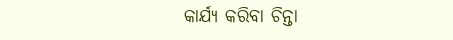କାର୍ଯ୍ୟ କରିବା ଚିନ୍ତା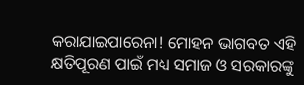କରାଯାଇପାରେନା! ମୋହନ ଭାଗବତ ଏହି କ୍ଷତିପୂରଣ ପାଇଁ ମଧ୍ୟ ସମାଜ ଓ ସରକାରଙ୍କୁ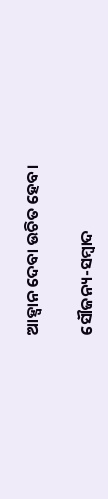ଆହ୍ବାନ ଦେବା ଉଚିତ ହେବ।

ସୌଜନ୍ୟ-ସମ୍ୱାଦ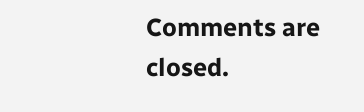Comments are closed.